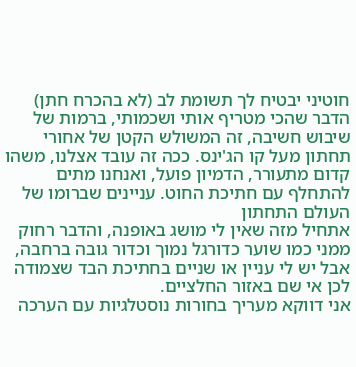חוטיני יבטיח לך תשומת לב (לא בהכרח חתן)
הדבר שהכי מטריף אותי ושכמותי, ברמות של שיבוש חשיבה, זה המשולש הקטן של אחורי תחתון מעל קו הג'ינס. ככה זה עובד אצלנו, משהו קדום מתעורר, הדמיון פועל, ואנחנו מתים להתחלף עם חתיכת החוט. עניינים שברומו של העולם התחתון
אתחיל מזה שאין לי מושג באופנה, והדבר רחוק ממני כמו שוער כדורגל נמוך וכדור גובה ברחבה, אבל יש לי עניין או שניים בחתיכת הבד שצמודה לכן אי שם באזור החלציים.
אני דווקא מעריך בחורות נוסטלגיות עם הערכה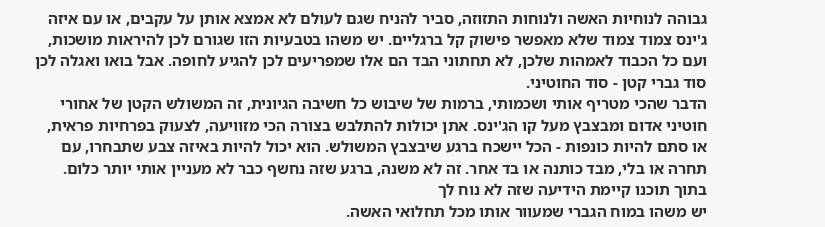גבוהה לנוחיות האשה ולנוחות התזוזה, סביר להניח שגם לעולם לא אמצא אותן על עקבים, או עם איזה ג'ינס צמוד צמוד שלא מאפשר פישוק קל ברגליים. יש משהו בטבעיות הזו שגורם לכן להיראות מושכות, ועם כל הכבוד לאמהות שלכן, לא תחתוני הבד הם אלו שמפריעים לכן להגיע לחופה. אבל בואו ואגלה לכן סוד גברי קטן - סוד החוטיני.
הדבר שהכי מטריף אותי ושכמותי, ברמות של שיבוש כל חשיבה הגיונית, זה המשולש הקטן של אחורי חוטיני אדום ומבצבץ מעל קו הג'ינס. אתן יכולות להתלבש בצורה הכי מזוויעה, לצעוק בפרחיות פראית, או סתם להיות כונפות - הכל יישכח ברגע שיבצבץ המשולש. הוא יכול להיות באיזה צבע שתבחרו, עם תחרה או בלי, מבד כותנה או בד אחר. זה לא משנה, ברגע שזה נחשף כבר לא מעניין אותי יותר כלום.
בתוך תוכנו קיימת הידיעה שזה לא נוח לך
יש משהו במוח הגברי שמעוור אותו מכל תחלואי האשה.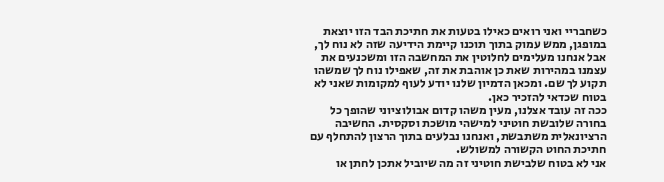כשחבריי ואני רואים כאילו בטעות את חתיכת הבד הזו יוצאת במופגן, ממש עמוק בתוך תוכנו קיימת הידיעה שזה לא נוח לך, אבל אנחנו מעלימים לחלוטין את המחשבה הזו ומשכנעים את עצמנו במהירות שאת כן אוהבת את זה, שאפילו נוח לך שמשהו תקוע לך שם. ומכאן הדמיון שלנו יודע לעוף למקומות שאני לא בטוח שכדאי להזכיר כאן.
ככה זה עובד אצלנו, מעין משהו קדום אבולוציוני שהופך כל בחורה שלובשת חוטיני למישהי מושכת וסקסית. החשיבה הרציונאלית משתבשת, ואנחנו נבלעים בתוך הרצון להתחלף עם חתיכת החוט הקשורה למשולש.
אני לא בטוח שלבישת חוטיני זה מה שיוביל אתכן לחתן או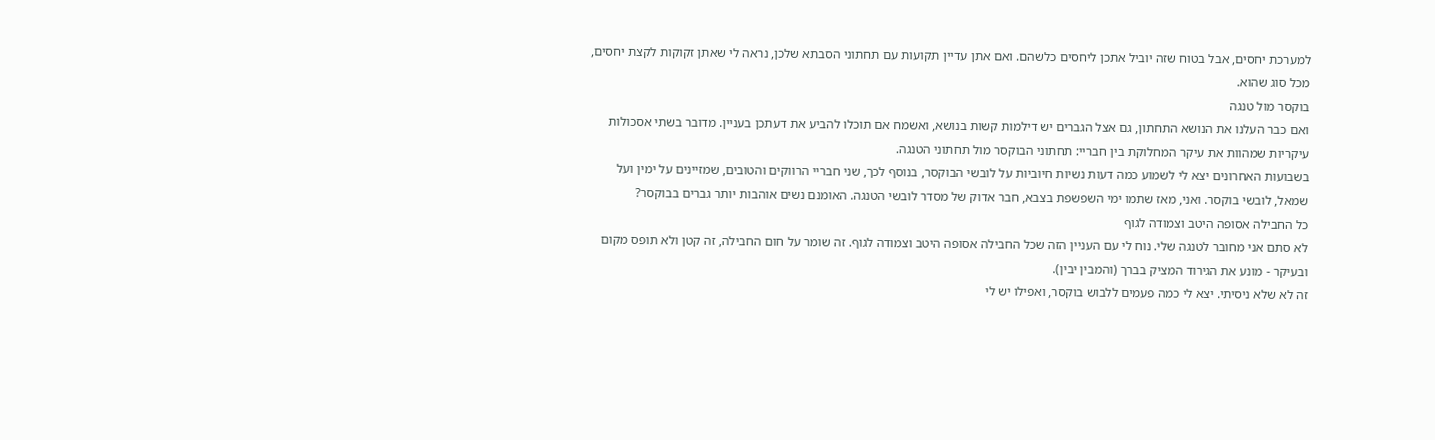למערכת יחסים, אבל בטוח שזה יוביל אתכן ליחסים כלשהם. ואם אתן עדיין תקועות עם תחתוני הסבתא שלכן, נראה לי שאתן זקוקות לקצת יחסים, מכל סוג שהוא.
בוקסר מול טנגה
ואם כבר העלנו את הנושא התחתון, גם אצל הגברים יש דילמות קשות בנושא, ואשמח אם תוכלו להביע את דעתכן בעניין. מדובר בשתי אסכולות עיקריות שמהוות את עיקר המחלוקת בין חבריי: תחתוני הבוקסר מול תחתוני הטנגה.
בשבועות האחרונים יצא לי לשמוע כמה דעות נשיות חיוביות על לובשי הבוקסר, בנוסף לכך, שני חבריי הרווקים והטובים, שמזיינים על ימין ועל שמאל, לובשי בוקסר. ואני, מאז שתמו ימי השפשפת בצבא, חבר אדוק של מסדר לובשי הטנגה. האומנם נשים אוהבות יותר גברים בבוקסר?
כל החבילה אסופה היטב וצמודה לגוף
לא סתם אני מחובר לטנגה שלי. נוח לי עם העניין הזה שכל החבילה אסופה היטב וצמודה לגוף. זה שומר על חום החבילה, זה קטן ולא תופס מקום ובעיקר - מונע את הגירוד המציק בברך (והמבין יבין).
זה לא שלא ניסיתי. יצא לי כמה פעמים ללבוש בוקסר, ואפילו יש לי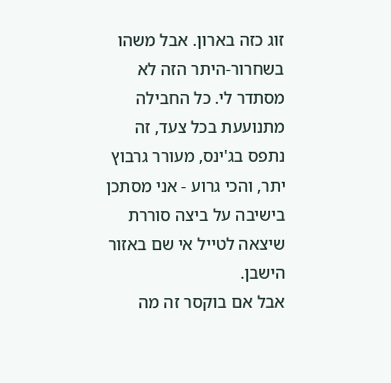זוג כזה בארון. אבל משהו בשחרור-היתר הזה לא מסתדר לי. כל החבילה מתנועעת בכל צעד, זה נתפס בג'ינס, מעורר גרבוץ יתר, והכי גרוע - אני מסתכן בישיבה על ביצה סוררת שיצאה לטייל אי שם באזור הישבן.
אבל אם בוקסר זה מה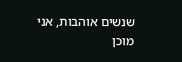שנשים אוהבות, אני מוכן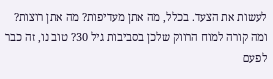לעשות את הצעד. בכלל, מה אתן מעדיפות? מה אתן רוצות? ומה קורה למוח הרווק שלכן בסביבות גיל 30? טוב נו, זה כבר לפעם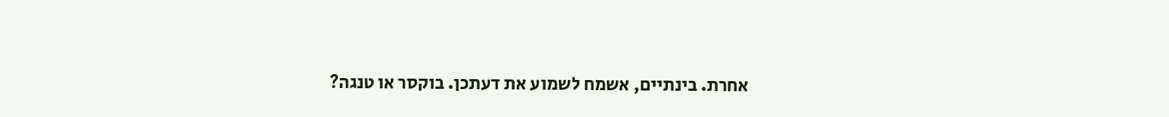אחרת. בינתיים, אשמח לשמוע את דעתכן. בוקסר או טנגה?